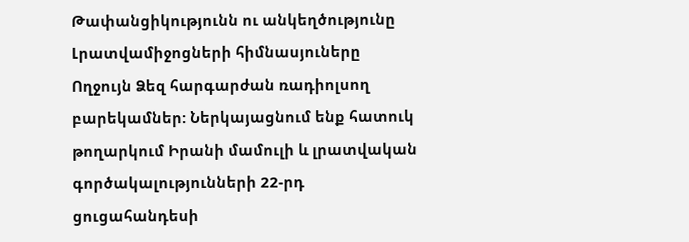Թափանցիկությունն ու անկեղծությունը Լրատվամիջոցների հիմնասյուները
Ողջույն Ձեզ հարգարժան ռադիոլսող բարեկամներ: Ներկայացնում ենք հատուկ թողարկում Իրանի մամուլի և լրատվական գործակալությունների 22-րդ ցուցահանդեսի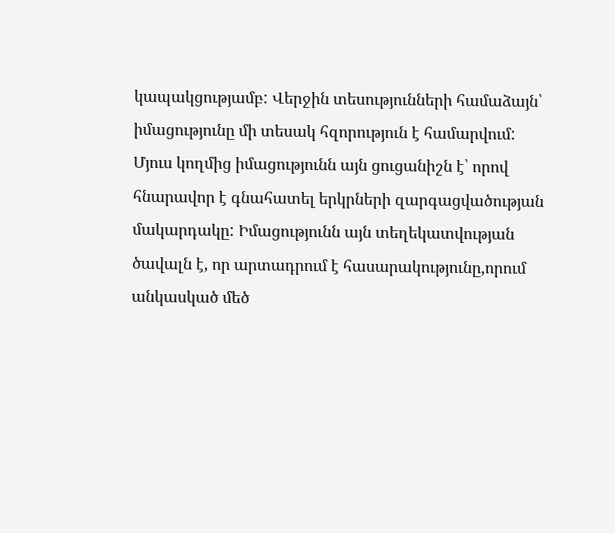կապակցությամբ: Վերջին տեսությունների համաձայն՝ իմացությունը մի տեսակ հզորություն է համարվում: Մյուս կողմից իմացությունն այն ցուցանիշն է՝ որով հնարավոր է գնահատել երկրների զարգացվածության մակարդակը: Իմացությունն այն տեղեկատվության ծավալն է, որ արտադրում է հասարակությունը,որում անկասկած մեծ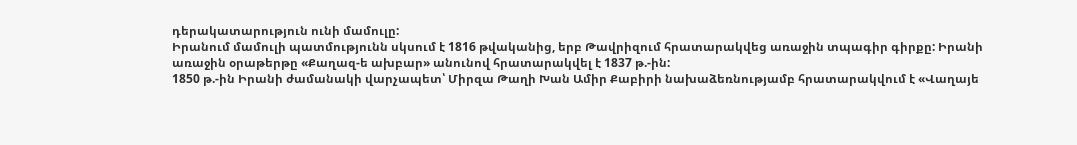դերակատարություն ունի մամուլը:
Իրանում մամուլի պատմությունն սկսում է 1816 թվականից, երբ Թավրիզում հրատարակվեց առաջին տպագիր գիրքը: Իրանի առաջին օրաթերթը «Քաղազ-ե ախբար» անունով հրատարակվել է 1837 թ.-ին:
1850 թ.-ին Իրանի ժամանակի վարչապետ՝ Միրզա Թաղի Խան Ամիր Քաբիրի նախաձեռնությամբ հրատարակվում է «Վաղայե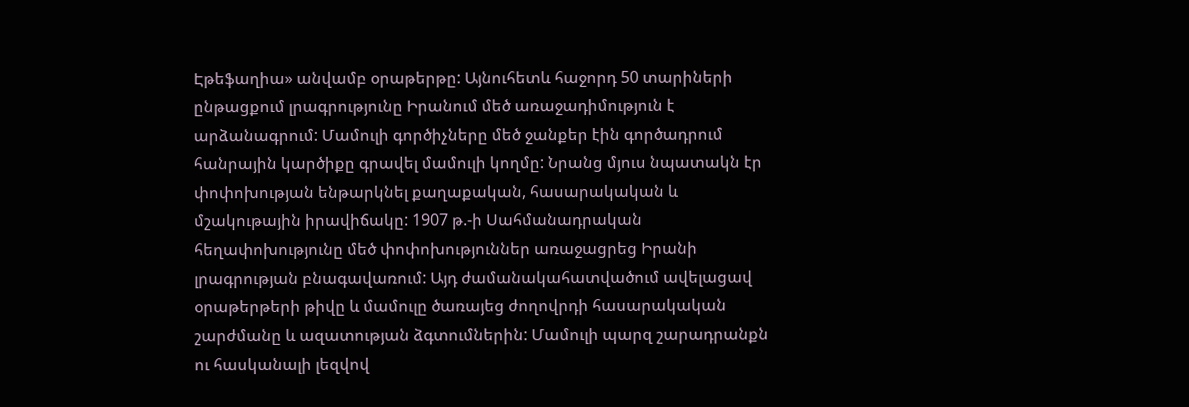Էթեֆաղիա» անվամբ օրաթերթը: Այնուհետև հաջորդ 50 տարիների ընթացքում լրագրությունը Իրանում մեծ առաջադիմություն է արձանագրում: Մամուլի գործիչները մեծ ջանքեր էին գործադրում հանրային կարծիքը գրավել մամուլի կողմը: Նրանց մյուս նպատակն էր փոփոխության ենթարկնել քաղաքական, հասարակական և մշակութային իրավիճակը: 1907 թ.-ի Սահմանադրական հեղափոխությունը մեծ փոփոխություններ առաջացրեց Իրանի լրագրության բնագավառում: Այդ ժամանակահատվածում ավելացավ օրաթերթերի թիվը և մամուլը ծառայեց ժողովրդի հասարակական շարժմանը և ազատության ձգտումներին: Մամուլի պարզ շարադրանքն ու հասկանալի լեզվով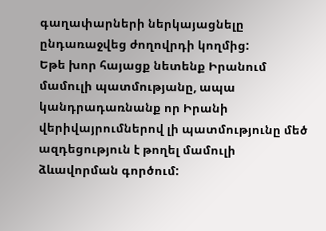գաղափարների ներկայացնելը ընդառաջվեց ժողովրդի կողմից:
Եթե խոր հայացք նետենք Իրանում մամուլի պատմությանը, ապա կանդրադառնանք որ Իրանի վերիվայրումներով լի պատմությունը մեծ ազդեցություն է թողել մամուլի ձևավորման գործում: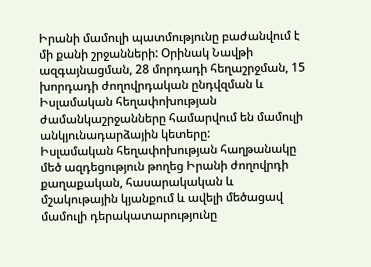Իրանի մամուլի պատմությունը բաժանվում է մի քանի շրջանների: Օրինակ Նավթի ազգայնացման, 28 մորդադի հեղաշրջման, 15 խորդադի ժողովրդական ընդվզման և Իսլամական հեղափոխության ժամանկաշրջանները համարվում են մամուլի անկյունադարձային կետերը:
Իսլամական հեղափոխության հաղթանակը մեծ ազդեցություն թողեց Իրանի ժողովրդի քաղաքական, հասարակական և մշակութային կյանքում և ավելի մեծացավ մամուլի դերակատարությունը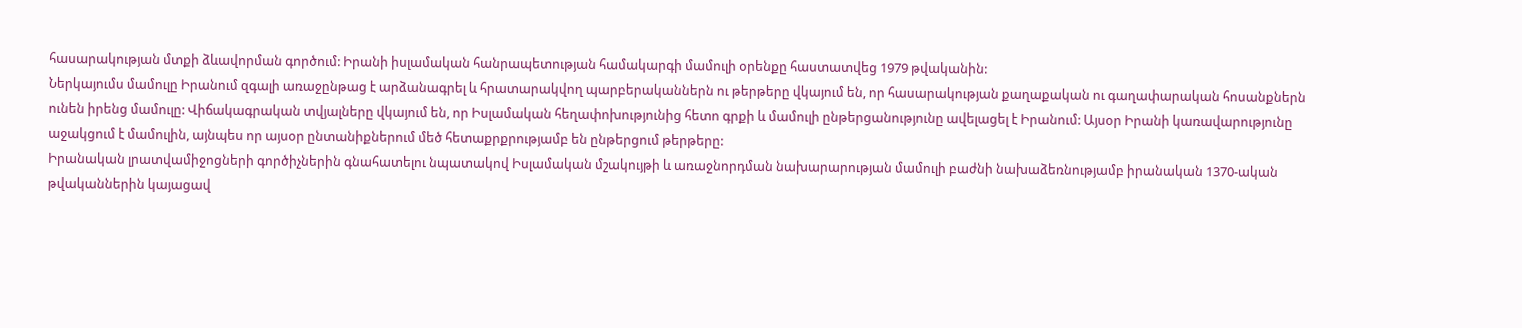հասարակության մտքի ձևավորման գործում: Իրանի իսլամական հանրապետության համակարգի մամուլի օրենքը հաստատվեց 1979 թվականին:
Ներկայումս մամուլը Իրանում զգալի առաջընթաց է արձանագրել և հրատարակվող պարբերականներն ու թերթերը վկայում են, որ հասարակության քաղաքական ու գաղափարական հոսանքներն ունեն իրենց մամուլը: Վիճակագրական տվյալները վկայում են, որ Իսլամական հեղափոխությունից հետո գրքի և մամուլի ընթերցանությունը ավելացել է Իրանում: Այսօր Իրանի կառավարությունը աջակցում է մամուլին, այնպես որ այսօր ընտանիքներում մեծ հետաքրքրությամբ են ընթերցում թերթերը:
Իրանական լրատվամիջոցների գործիչներին գնահատելու նպատակով Իսլամական մշակույթի և առաջնորդման նախարարության մամուլի բաժնի նախաձեռնությամբ իրանական 1370-ական թվականներին կայացավ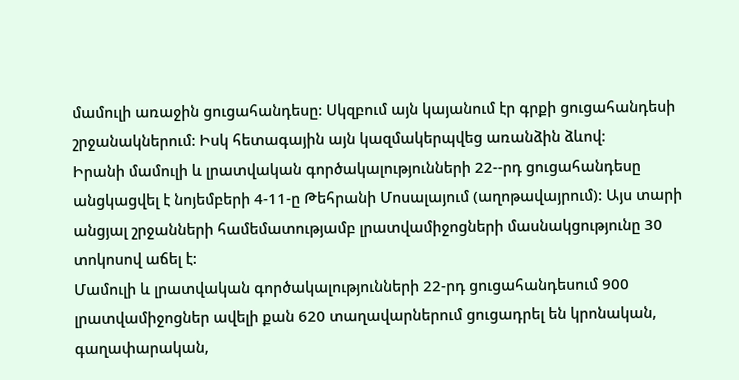մամուլի առաջին ցուցահանդեսը: Սկզբում այն կայանում էր գրքի ցուցահանդեսի շրջանակներում: Իսկ հետագային այն կազմակերպվեց առանձին ձևով:
Իրանի մամուլի և լրատվական գործակալությունների 22--րդ ցուցահանդեսը անցկացվել է նոյեմբերի 4-11-ը Թեհրանի Մոսալայում (աղոթավայրում): Այս տարի անցյալ շրջանների համեմատությամբ լրատվամիջոցների մասնակցությունը 30 տոկոսով աճել է:
Մամուլի և լրատվական գործակալությունների 22-րդ ցուցահանդեսում 900 լրատվամիջոցներ ավելի քան 620 տաղավարներում ցուցադրել են կրոնական, գաղափարական,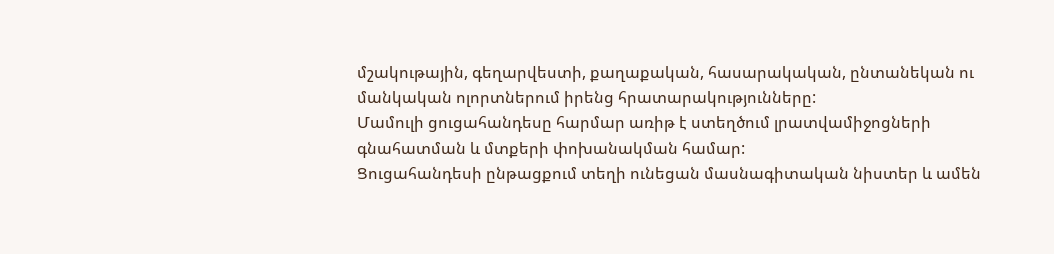մշակութային, գեղարվեստի, քաղաքական, հասարակական, ընտանեկան ու մանկական ոլորտներում իրենց հրատարակությունները:
Մամուլի ցուցահանդեսը հարմար առիթ է ստեղծում լրատվամիջոցների գնահատման և մտքերի փոխանակման համար:
Ցուցահանդեսի ընթացքում տեղի ունեցան մասնագիտական նիստեր և ամեն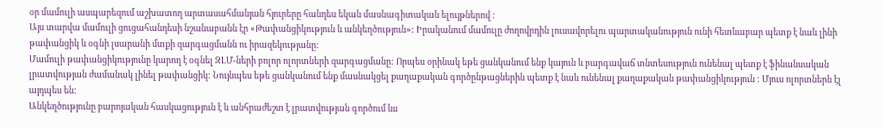օր մամուլի ասպարեզում աշխատող արտասահմանյան հյուրերը հանդես եկան մասնագիտական ելույթներով :
Այս տարվա մամուլի ցուցահանդեսի նշանաբանն էր «Թափանցիկություն և անկեղծություն»: Իրականում մամուլը ժողովրդին լուսավորելու պարտականություն ունի հետևաբար պետք է նաև լինի թափանցիկ և օգնի լսարանի մտքի զարգացմանն ու իրազեկությանը:
Մամուլի թափանցիկությունը կարող է օգնել ԶԼՄ-ների բոլոր ոլորտների զարգացմանը: Որպես օրինակ եթե ցանկանում ենք կայուն և բարգավաճ տնտեսություն ունենալ պետք է ֆինանսական լրատվության ժամանակ լինել թափանցիկ: Նույնպես եթե ցանկանում ենք մասնակցել քաղաքական գործընթացներին պետք է նաև ունենալ քաղաքական թափանցիկություն : Մյուս ոլորտներն էլ այդպես են:
Անկեղծությունը բարոյական հասկացություն է և անհրաժեշտ է լրատվության գործում ևս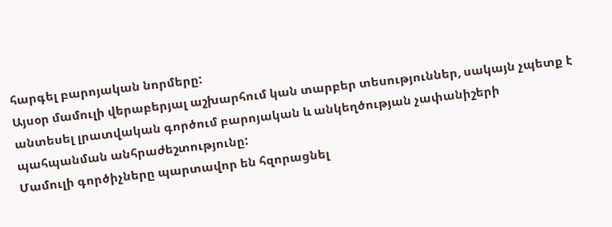հարգել բարոյական նորմերը:
Այսօր մամուլի վերաբերյալ աշխարհում կան տարբեր տեսություններ, սակայն չպետք է անտեսել լրատվական գործում բարոյական և անկեղծության չափանիշերի պահպանման անհրաժեշտությունը:
Մամուլի գործիչները պարտավոր են հզորացնել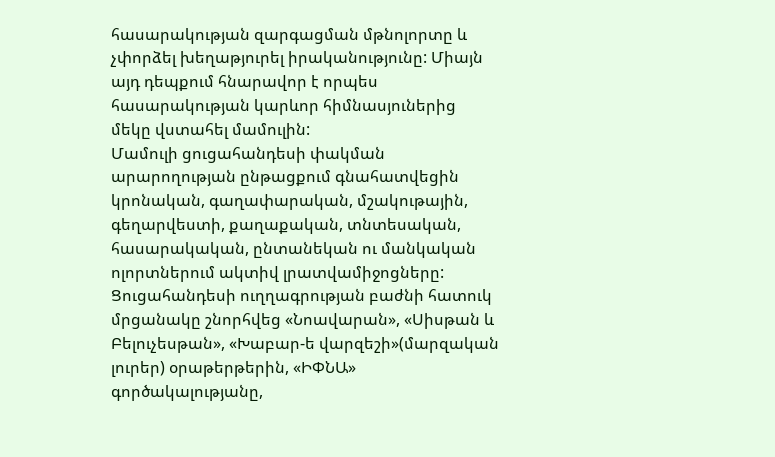հասարակության զարգացման մթնոլորտը և չփորձել խեղաթյուրել իրականությունը: Միայն այդ դեպքում հնարավոր է որպես հասարակության կարևոր հիմնասյուներից մեկը վստահել մամուլին:
Մամուլի ցուցահանդեսի փակման արարողության ընթացքում գնահատվեցին կրոնական, գաղափարական, մշակութային, գեղարվեստի, քաղաքական, տնտեսական, հասարակական, ընտանեկան ու մանկական ոլորտներում ակտիվ լրատվամիջոցները:
Ցուցահանդեսի ուղղագրության բաժնի հատուկ մրցանակը շնորհվեց «Նոավարան», «Սիսթան և Բելուչեսթան», «Խաբար-ե վարզեշի»(մարզական լուրեր) օրաթերթերին, «ԻՓՆԱ» գործակալությանը,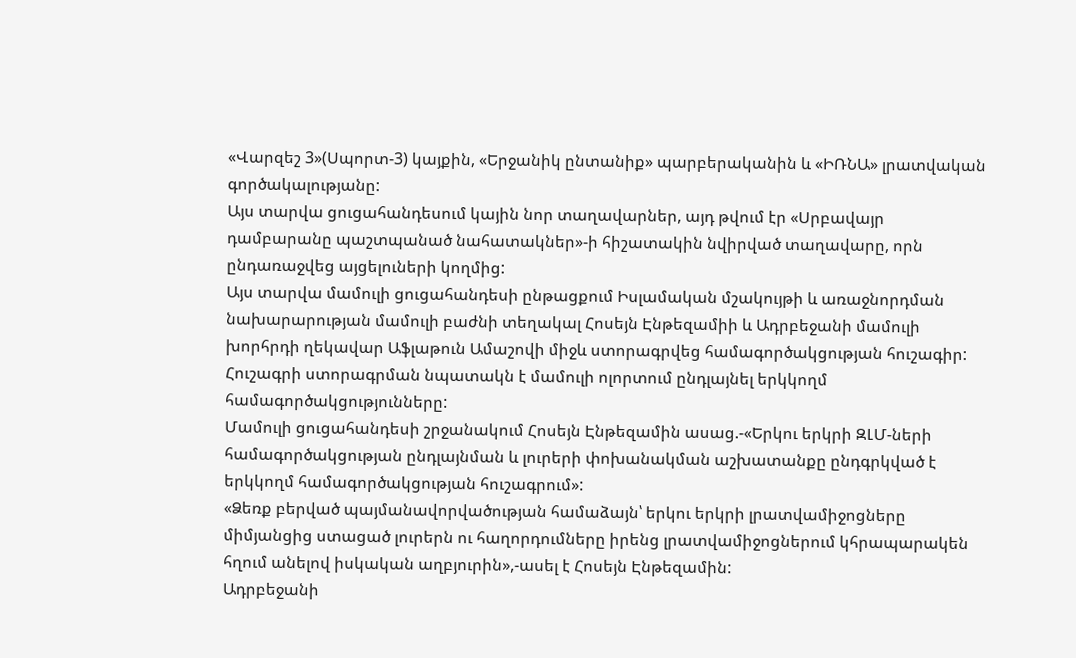«Վարզեշ 3»(Սպորտ-3) կայքին, «Երջանիկ ընտանիք» պարբերականին և «ԻՌՆԱ» լրատվական գործակալությանը:
Այս տարվա ցուցահանդեսում կային նոր տաղավարներ, այդ թվում էր «Սրբավայր դամբարանը պաշտպանած նահատակներ»-ի հիշատակին նվիրված տաղավարը, որն ընդառաջվեց այցելուների կողմից:
Այս տարվա մամուլի ցուցահանդեսի ընթացքում Իսլամական մշակույթի և առաջնորդման նախարարության մամուլի բաժնի տեղակալ Հոսեյն Էնթեզամիի և Ադրբեջանի մամուլի խորհրդի ղեկավար Աֆլաթուն Ամաշովի միջև ստորագրվեց համագործակցության հուշագիր: Հուշագրի ստորագրման նպատակն է մամուլի ոլորտում ընդլայնել երկկողմ համագործակցությունները:
Մամուլի ցուցահանդեսի շրջանակում Հոսեյն Էնթեզամին ասաց.-«Երկու երկրի ԶԼՄ-ների համագործակցության ընդլայնման և լուրերի փոխանակման աշխատանքը ընդգրկված է երկկողմ համագործակցության հուշագրում»:
«Ձեռք բերված պայմանավորվածության համաձայն՝ երկու երկրի լրատվամիջոցները միմյանցից ստացած լուրերն ու հաղորդումները իրենց լրատվամիջոցներում կհրապարակեն հղում անելով իսկական աղբյուրին»,-ասել է Հոսեյն Էնթեզամին:
Ադրբեջանի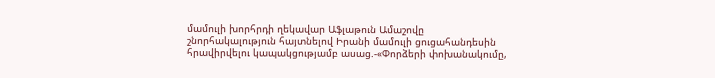մամուլի խորհրդի ղեկավար Աֆլաթուն Ամաշովը շնորհակալություն հայտնելով Իրանի մամուլի ցուցահանդեսին հրավիրվելու կապակցությամբ ասաց.-«Փորձերի փոխանակումը,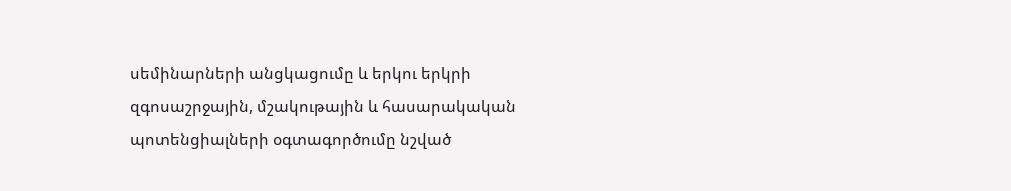սեմինարների անցկացումը և երկու երկրի զգոսաշրջային, մշակութային և հասարակական պոտենցիալների օգտագործումը նշված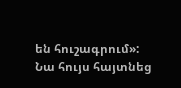են հուշագրում»:
Նա հույս հայտնեց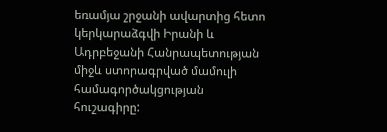եռամյա շրջանի ավարտից հետո կերկարաձգվի Իրանի և Ադրբեջանի Հանրապետության միջև ստորագրված մամուլի համագործակցության հուշագիրը: